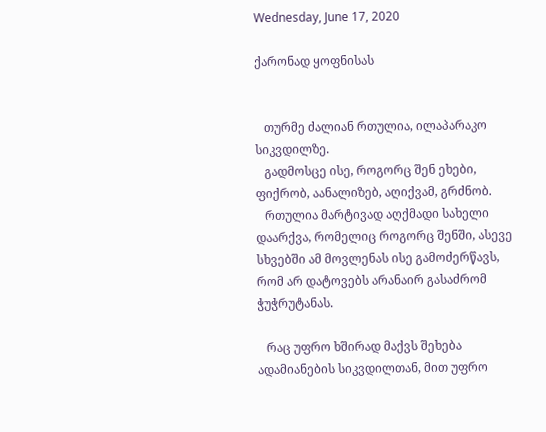Wednesday, June 17, 2020

ქარონად ყოფნისას


   თურმე ძალიან რთულია, ილაპარაკო სიკვდილზე.
   გადმოსცე ისე, როგორც შენ ეხები, ფიქრობ, აანალიზებ, აღიქვამ, გრძნობ.
   რთულია მარტივად აღქმადი სახელი დაარქვა, რომელიც როგორც შენში, ასევე სხვებში ამ მოვლენას ისე გამოძერწავს, რომ არ დატოვებს არანაირ გასაძრომ ჭუჭრუტანას.

   რაც უფრო ხშირად მაქვს შეხება ადამიანების სიკვდილთან, მით უფრო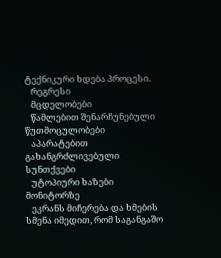ტექნიკური ხდება პროცესი.
   რეგრესი
   მცდელობები
   წამლებით შენარჩუნებული წუთმოცულობები
   აპარატებით გახანგრძლივებული სუნთქვები
   უტოპიური ხაზები მონიტორზე
   ეკრანს მიჩერება და ხმების სმენა იმედით, რომ საგანგაშო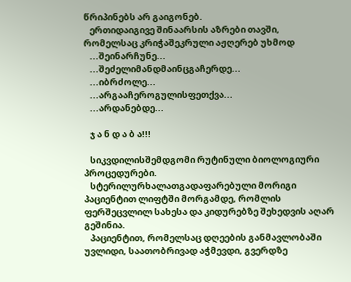წრიპინებს არ გაიგონებ.
   ერთიდაიგივე შინაარსის აზრები თავში, რომელსაც კრიჭაშეკრული აჟღერებ უხმოდ
   ...შეინარჩუნე...
   ...შეძელიმანდმაინცგაჩერდე...
   ...იბრძოლე...
   ...არგააჩეროგულისფეთქვა...
   ...არდანებდე...

   ჯ ა ნ დ ა ბ ა!!!

   სიკვდილისშემდგომი რუტინული ბიოლოგიური პროცედურები.
   სტერილურხალათგადაფარებული მორიგი პაციენტით ლიფტში მორგამდე, რომლის ფერშეცვლილ სახესა და კიდურებზე შეხედვის აღარ გეშინია.
   პაციენტით, რომელსაც დღეების განმავლობაში უვლიდი, საათობრივად აჭმევდი, გვერდზე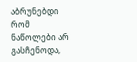აბრუნებდი რომ ნაწოლები არ გასჩენოდა,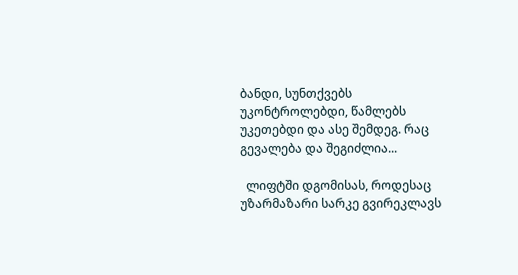ბანდი, სუნთქვებს უკონტროლებდი, წამლებს უკეთებდი და ასე შემდეგ. რაც გევალება და შეგიძლია...

  ლიფტში დგომისას, როდესაც უზარმაზარი სარკე გვირეკლავს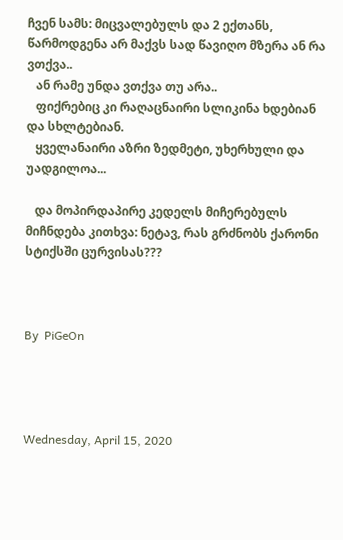ჩვენ სამს: მიცვალებულს და 2 ექთანს, წარმოდგენა არ მაქვს სად წავიღო მზერა ან რა ვთქვა..
   ან რამე უნდა ვთქვა თუ არა..
   ფიქრებიც კი რაღაცნაირი სლიკინა ხდებიან და სხლტებიან.
   ყველანაირი აზრი ზედმეტი, უხერხული და უადგილოა...

   და მოპირდაპირე კედელს მიჩერებულს მიჩნდება კითხვა: ნეტავ, რას გრძნობს ქარონი სტიქსში ცურვისას???



By  PiGeOn




Wednesday, April 15, 2020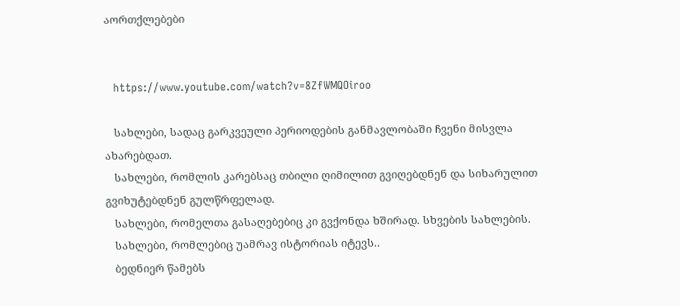აორთქლებები


   https://www.youtube.com/watch?v=8ZfWMQOiroo

   სახლები, სადაც გარკვეული პერიოდების განმავლობაში ჩვენი მისვლა ახარებდათ.
   სახლები, რომლის კარებსაც თბილი ღიმილით გვიღებდნენ და სიხარულით გვიხუტებდნენ გულწრფელად.
   სახლები, რომელთა გასაღებებიც კი გვქონდა ხშირად. სხვების სახლების.
   სახლები, რომლებიც უამრავ ისტორიას იტევს..
   ბედნიერ წამებს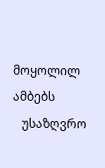მოყოლილ ამბებს
   უსაზღვრო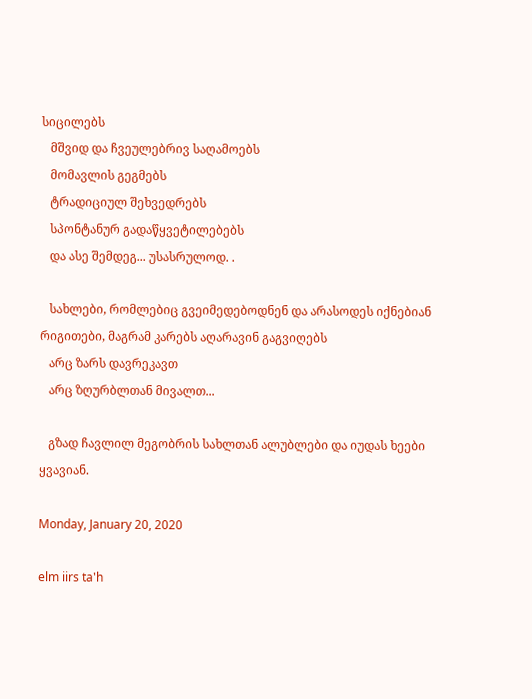სიცილებს
   მშვიდ და ჩვეულებრივ საღამოებს
   მომავლის გეგმებს
   ტრადიციულ შეხვედრებს
   სპონტანურ გადაწყვეტილებებს
   და ასე შემდეგ... უსასრულოდ. .

   სახლები, რომლებიც გვეიმედებოდნენ და არასოდეს იქნებიან რიგითები, მაგრამ კარებს აღარავინ გაგვიღებს
   არც ზარს დავრეკავთ
   არც ზღურბლთან მივალთ...

   გზად ჩავლილ მეგობრის სახლთან ალუბლები და იუდას ხეები ყვავიან.

Monday, January 20, 2020

elm iirs ta'h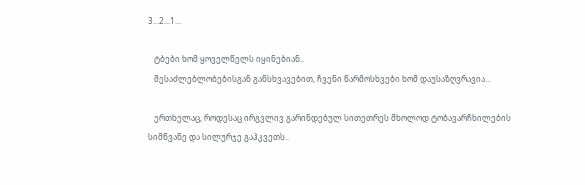3...2...1...

   ტბები ხომ ყოველწელს იყინებიან..
   შესაძლებლობებისგან განსხვავებით, ჩვენი წარმოსხვები ხომ დაუსაზღვრავია...

   ერთხელაც, როდესაც ირგვლივ გარინდებულ სითეთრეს მხოლოდ ტობავარჩხილების სიმწვანე და სილურჯე გაჰკვეთს..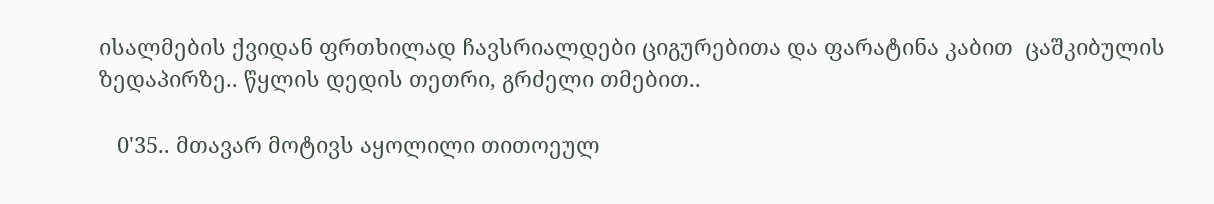ისალმების ქვიდან ფრთხილად ჩავსრიალდები ციგურებითა და ფარატინა კაბით  ცაშკიბულის ზედაპირზე.. წყლის დედის თეთრი, გრძელი თმებით..

   0'35.. მთავარ მოტივს აყოლილი თითოეულ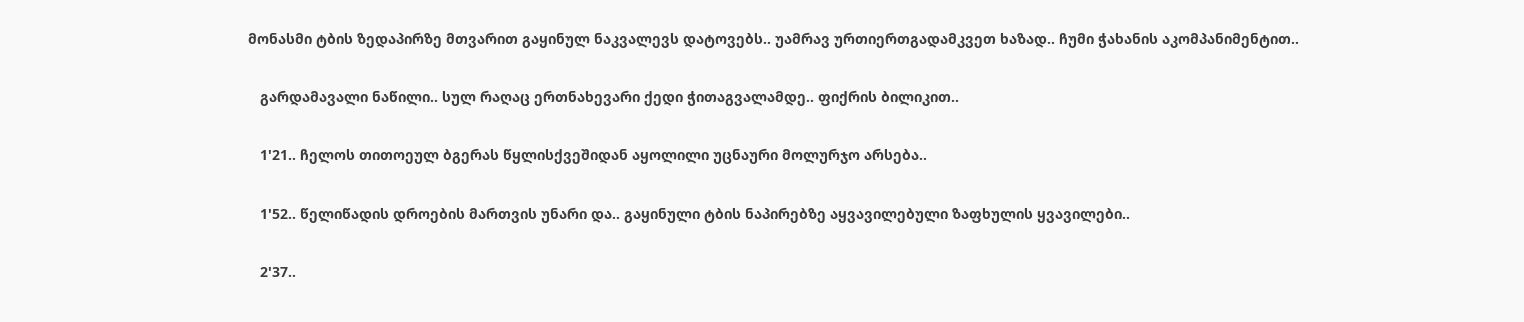მონასმი ტბის ზედაპირზე მთვარით გაყინულ ნაკვალევს დატოვებს.. უამრავ ურთიერთგადამკვეთ ხაზად.. ჩუმი ჭახანის აკომპანიმენტით..

   გარდამავალი ნაწილი.. სულ რაღაც ერთნახევარი ქედი ჭითაგვალამდე.. ფიქრის ბილიკით..

   1'21.. ჩელოს თითოეულ ბგერას წყლისქვეშიდან აყოლილი უცნაური მოლურჯო არსება..

   1'52.. წელიწადის დროების მართვის უნარი და.. გაყინული ტბის ნაპირებზე აყვავილებული ზაფხულის ყვავილები..

   2'37..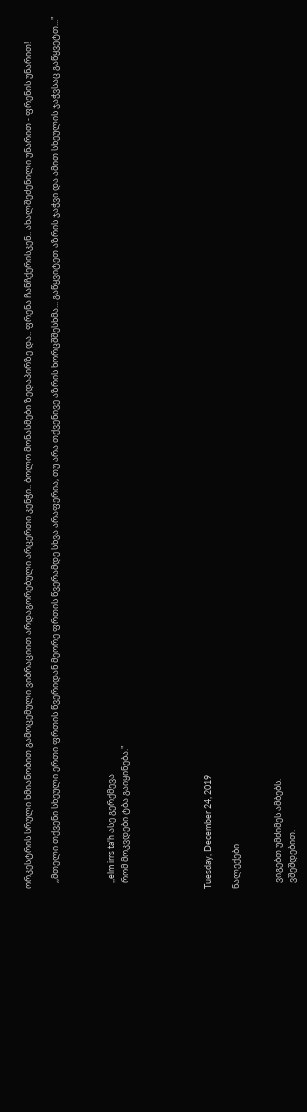ორკესტრის სრული ხმიანობით გამოცემული ვიბრაციით არდაგორებული არცერთი კენჭი.. ბოლო მონასმები ზედაპირზე და.. ფრენა ჩანჩქერისკენ.. ახალშეძენილი უნარით - ფრენის უნარით!

   ,,მთელი თქვენი სხეული ერთი ფრთის წვერიდან მეორე ფრთის წვერამდე სხვა არაფერია, თუ არა თქვენივე აზრის ხორცშშესხმა... გაწყვიტეთ აზრის ჯაჭვი და ამით სხეულის ჯაჭვსაც გაწყვეტთ..."



   ,,elm irrs ta'h ასე გერქმევა
   რომ მოკვდები ტბა გაიყინება."





Tuesday, December 24, 2019

ნალექები


   ვიგებთ უმძიმეს ამბებს.
   ვშეშდებით.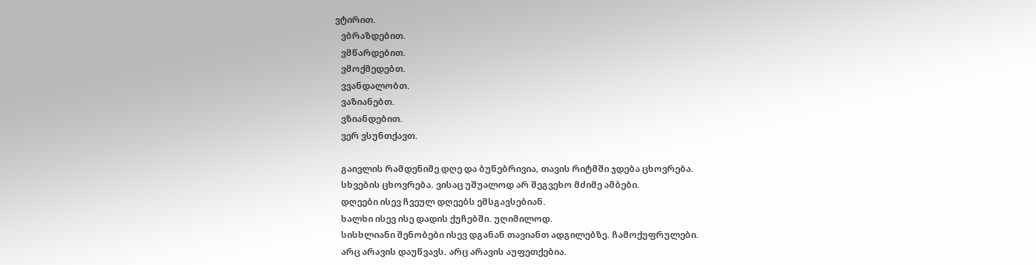ვტირით.
   ვბრაზდებით.
   ვმწარდებით.
   ვმოქმედებთ.
   ვვანდალობთ.
   ვაზიანებთ.
   ვზიანდებით.
   ვერ ვსუნთქავთ.

   გაივლის რამდენიმე დღე და ბუნებრივია, თავის რიტმში ჯდება ცხოვრება.
   სხვების ცხოვრება. ვისაც უშუალოდ არ შეგვეხო მძიმე ამბები.
   დღეები ისევ ჩვეულ დღეებს ემსგავსებიან.
   ხალხი ისევ ისე დადის ქუჩებში. უღიმილოდ.
   სისხლიანი შენობები ისევ დგანან თავიანთ ადგილებზე. ჩამოქუფრულები.
   არც არავის დაუწვავს. არც არავის აუფეთქებია.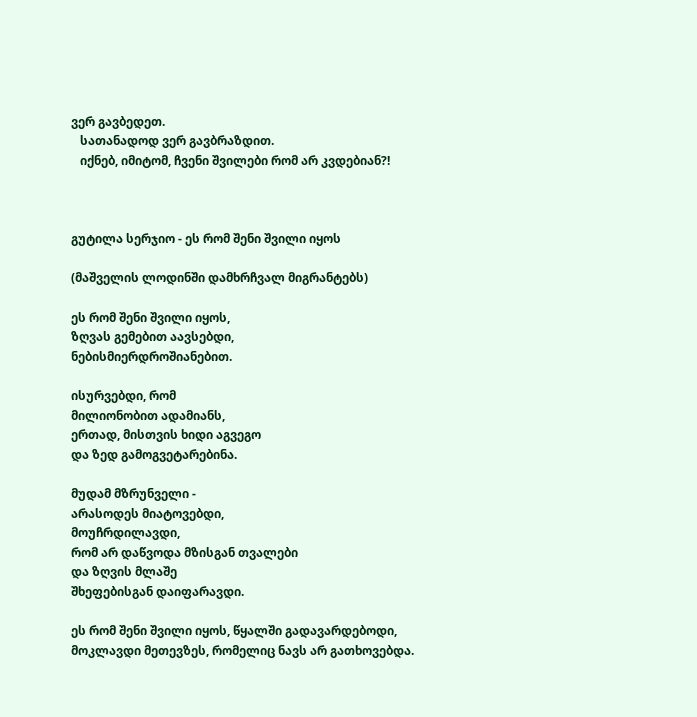ვერ გავბედეთ.
   სათანადოდ ვერ გავბრაზდით.
   იქნებ, იმიტომ, ჩვენი შვილები რომ არ კვდებიან?!



გუტილა სერჯიო - ეს რომ შენი შვილი იყოს

(მაშველის ლოდინში დამხრჩვალ მიგრანტებს)

ეს რომ შენი შვილი იყოს,
ზღვას გემებით აავსებდი,
ნებისმიერდროშიანებით.

ისურვებდი, რომ
მილიონობით ადამიანს,
ერთად, მისთვის ხიდი აგვეგო
და ზედ გამოგვეტარებინა.

მუდამ მზრუნველი -
არასოდეს მიატოვებდი,
მოუჩრდილავდი,
რომ არ დაწვოდა მზისგან თვალები
და ზღვის მლაშე
შხეფებისგან დაიფარავდი.

ეს რომ შენი შვილი იყოს, წყალში გადავარდებოდი,
მოკლავდი მეთევზეს, რომელიც ნავს არ გათხოვებდა.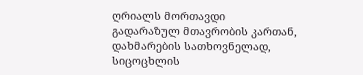ღრიალს მორთავდი
გადარაზულ მთავრობის კართან,
დახმარების სათხოვნელად,
სიცოცხლის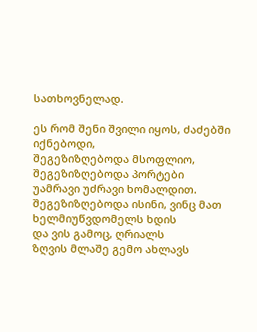სათხოვნელად.

ეს რომ შენი შვილი იყოს, ძაძებში იქნებოდი,
შეგეზიზღებოდა მსოფლიო, შეგეზიზღებოდა პორტები
უამრავი უძრავი ხომალდით.
შეგეზიზღებოდა ისინი, ვინც მათ ხელმიუწვდომელს ხდის
და ვის გამოც, ღრიალს
ზღვის მლაშე გემო ახლავს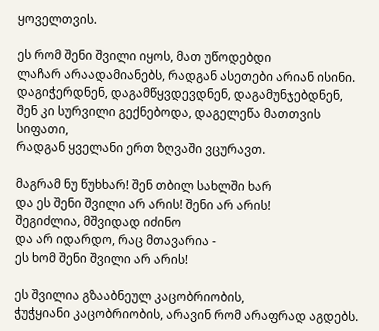ყოველთვის.

ეს რომ შენი შვილი იყოს, მათ უწოდებდი
ლაჩარ არაადამიანებს, რადგან ასეთები არიან ისინი.
დაგიჭერდნენ, დაგამწყვდევდნენ, დაგამუნჯებდნენ,
შენ კი სურვილი გექნებოდა, დაგელეწა მათთვის სიფათი,
რადგან ყველანი ერთ ზღვაში ვცურავთ.

მაგრამ ნუ წუხხარ! შენ თბილ სახლში ხარ
და ეს შენი შვილი არ არის! შენი არ არის!
შეგიძლია, მშვიდად იძინო
და არ იდარდო, რაც მთავარია -
ეს ხომ შენი შვილი არ არის!

ეს შვილია გზააბნეულ კაცობრიობის,
ჭუჭყიანი კაცობრიობის, არავინ რომ არაფრად აგდებს.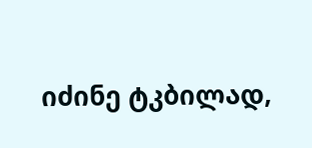იძინე ტკბილად,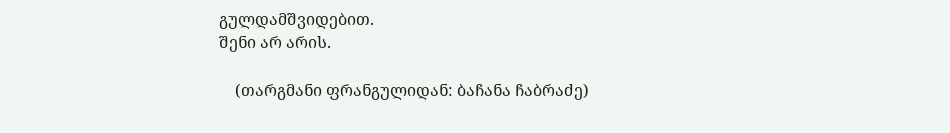გულდამშვიდებით.
შენი არ არის.

    (თარგმანი ფრანგულიდან: ბაჩანა ჩაბრაძე)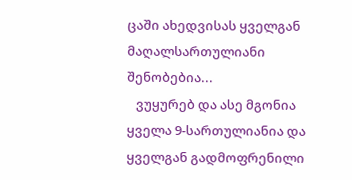ცაში ახედვისას ყველგან მაღალსართულიანი შენობებია...
   ვუყურებ და ასე მგონია ყველა 9-სართულიანია და ყველგან გადმოფრენილი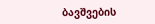ბავშვების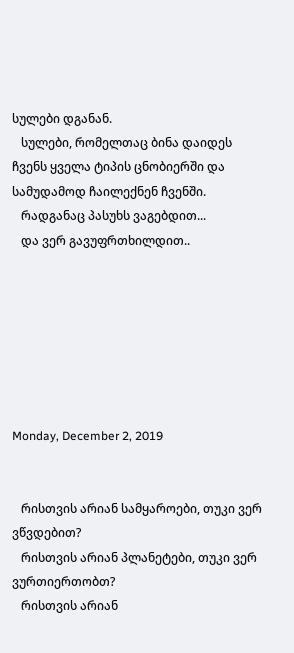სულები დგანან.
   სულები, რომელთაც ბინა დაიდეს ჩვენს ყველა ტიპის ცნობიერში და სამუდამოდ ჩაილექნენ ჩვენში.
   რადგანაც პასუხს ვაგებდით...
   და ვერ გავუფრთხილდით..







Monday, December 2, 2019


   რისთვის არიან სამყაროები, თუკი ვერ ვწვდებით?
   რისთვის არიან პლანეტები, თუკი ვერ ვურთიერთობთ?
   რისთვის არიან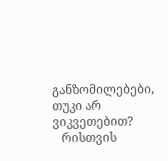განზომილებები, თუკი არ ვიკვეთებით?
   რისთვის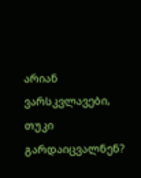არიან ვარსკვლავები, თუკი გარდაიცვალნენ?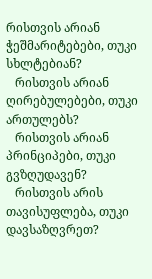რისთვის არიან ჭეშმარიტებები, თუკი სხლტებიან?
   რისთვის არიან ღირებულებები, თუკი ართულებს?
   რისთვის არიან პრინციპები, თუკი გვზღუდავენ?
   რისთვის არის თავისუფლება, თუკი დავსაზღვრეთ?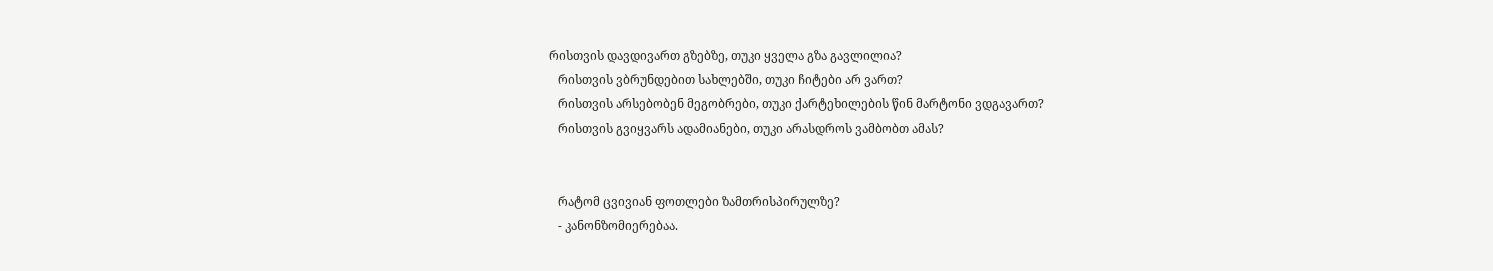რისთვის დავდივართ გზებზე, თუკი ყველა გზა გავლილია?
   რისთვის ვბრუნდებით სახლებში, თუკი ჩიტები არ ვართ?
   რისთვის არსებობენ მეგობრები, თუკი ქარტეხილების წინ მარტონი ვდგავართ?
   რისთვის გვიყვარს ადამიანები, თუკი არასდროს ვამბობთ ამას?


   რატომ ცვივიან ფოთლები ზამთრისპირულზე?
   - კანონზომიერებაა.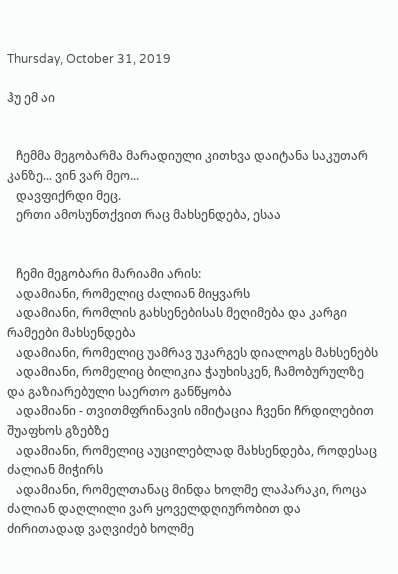Thursday, October 31, 2019

ჰუ ემ აი


   ჩემმა მეგობარმა მარადიული კითხვა დაიტანა საკუთარ კანზე... ვინ ვარ მეო...
   დავფიქრდი მეც.
   ერთი ამოსუნთქვით რაც მახსენდება, ესაა


   ჩემი მეგობარი მარიამი არის:
   ადამიანი, რომელიც ძალიან მიყვარს
   ადამიანი, რომლის გახსენებისას მეღიმება და კარგი რამეები მახსენდება
   ადამიანი, რომელიც უამრავ უკარგეს დიალოგს მახსენებს
   ადამიანი, რომელიც ბილიკია ჭაუხისკენ, ჩამობურულზე და გაზიარებული საერთო განწყობა
   ადამიანი - თვითმფრინავის იმიტაცია ჩვენი ჩრდილებით შუაფხოს გზებზე
   ადამიანი, რომელიც აუცილებლად მახსენდება, როდესაც ძალიან მიჭირს
   ადამიანი, რომელთანაც მინდა ხოლმე ლაპარაკი, როცა ძალიან დაღლილი ვარ ყოველდღიურობით და ძირითადად ვაღვიძებ ხოლმე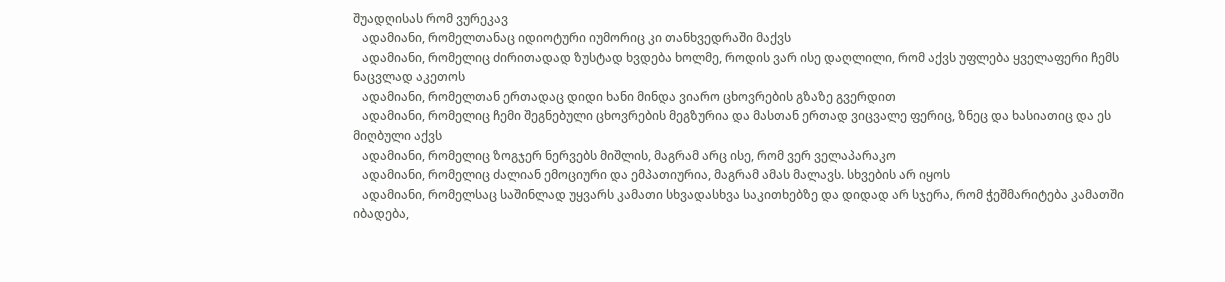შუადღისას რომ ვურეკავ
   ადამიანი, რომელთანაც იდიოტური იუმორიც კი თანხვედრაში მაქვს
   ადამიანი, რომელიც ძირითადად ზუსტად ხვდება ხოლმე, როდის ვარ ისე დაღლილი, რომ აქვს უფლება ყველაფერი ჩემს ნაცვლად აკეთოს
   ადამიანი, რომელთან ერთადაც დიდი ხანი მინდა ვიარო ცხოვრების გზაზე გვერდით
   ადამიანი, რომელიც ჩემი შეგნებული ცხოვრების მეგზურია და მასთან ერთად ვიცვალე ფერიც, ზნეც და ხასიათიც და ეს მიღბული აქვს
   ადამიანი, რომელიც ზოგჯერ ნერვებს მიშლის, მაგრამ არც ისე, რომ ვერ ველაპარაკო
   ადამიანი, რომელიც ძალიან ემოციური და ემპათიურია, მაგრამ ამას მალავს. სხვების არ იყოს
   ადამიანი, რომელსაც საშინლად უყვარს კამათი სხვადასხვა საკითხებზე და დიდად არ სჯერა, რომ ჭეშმარიტება კამათში იბადება,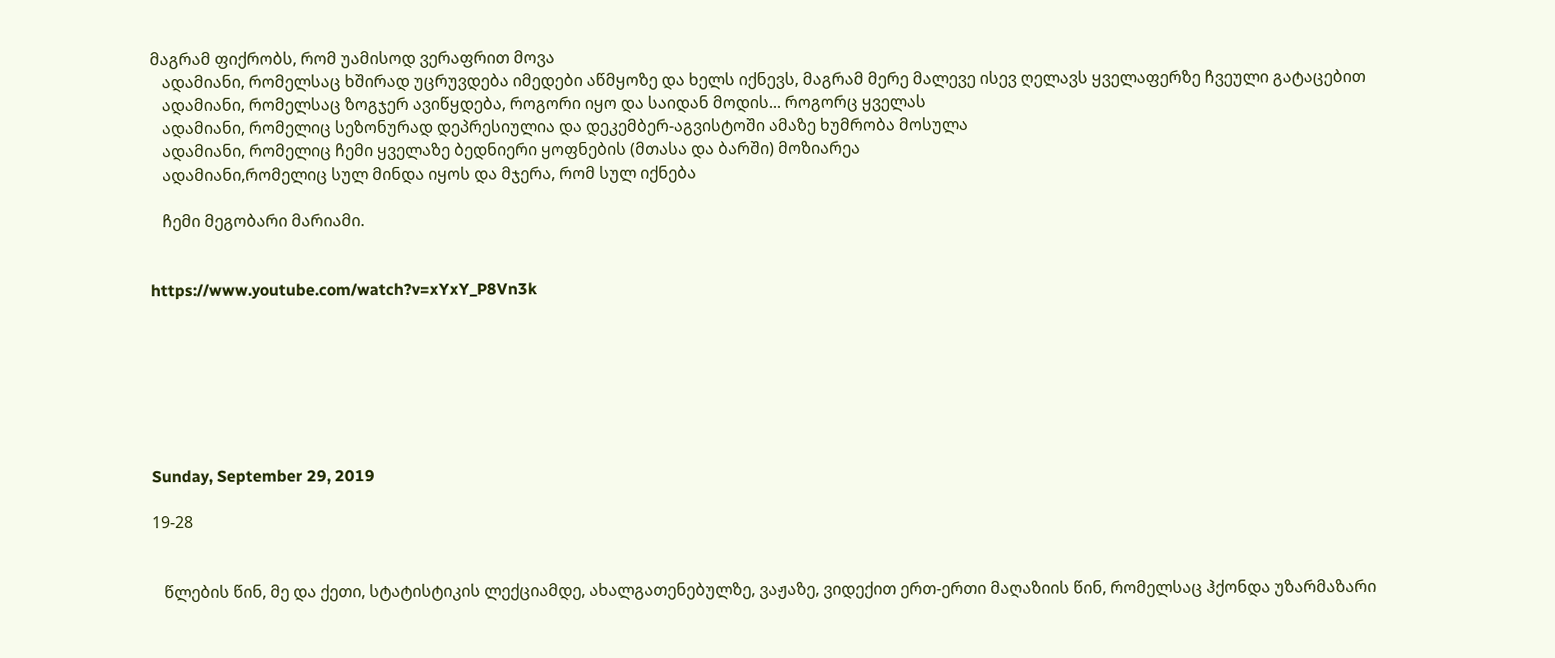მაგრამ ფიქრობს, რომ უამისოდ ვერაფრით მოვა
   ადამიანი, რომელსაც ხშირად უცრუვდება იმედები აწმყოზე და ხელს იქნევს, მაგრამ მერე მალევე ისევ ღელავს ყველაფერზე ჩვეული გატაცებით
   ადამიანი, რომელსაც ზოგჯერ ავიწყდება, როგორი იყო და საიდან მოდის... როგორც ყველას
   ადამიანი, რომელიც სეზონურად დეპრესიულია და დეკემბერ-აგვისტოში ამაზე ხუმრობა მოსულა
   ადამიანი, რომელიც ჩემი ყველაზე ბედნიერი ყოფნების (მთასა და ბარში) მოზიარეა
   ადამიანი,რომელიც სულ მინდა იყოს და მჯერა, რომ სულ იქნება

   ჩემი მეგობარი მარიამი.


https://www.youtube.com/watch?v=xYxY_P8Vn3k







Sunday, September 29, 2019

19-28


   წლების წინ, მე და ქეთი, სტატისტიკის ლექციამდე, ახალგათენებულზე, ვაჟაზე, ვიდექით ერთ-ერთი მაღაზიის წინ, რომელსაც ჰქონდა უზარმაზარი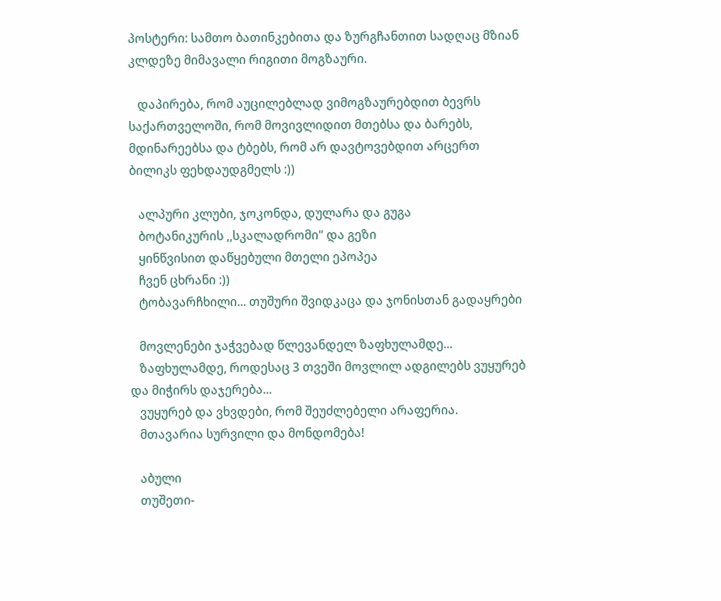პოსტერი: სამთო ბათინკებითა და ზურგჩანთით სადღაც მზიან კლდეზე მიმავალი რიგითი მოგზაური.

   დაპირება, რომ აუცილებლად ვიმოგზაურებდით ბევრს საქართველოში, რომ მოვივლიდით მთებსა და ბარებს, მდინარეებსა და ტბებს, რომ არ დავტოვებდით არცერთ ბილიკს ფეხდაუდგმელს :))

   ალპური კლუბი, ჯოკონდა, დულარა და გუგა
   ბოტანიკურის ,,სკალადრომი" და გეზი
   ყინწვისით დაწყებული მთელი ეპოპეა
   ჩვენ ცხრანი :))
   ტობავარჩხილი... თუშური შვიდკაცა და ჯონისთან გადაყრები

   მოვლენები ჯაჭვებად წლევანდელ ზაფხულამდე...
   ზაფხულამდე, როდესაც 3 თვეში მოვლილ ადგილებს ვუყურებ და მიჭირს დაჯერება...
   ვუყურებ და ვხვდები, რომ შეუძლებელი არაფერია.
   მთავარია სურვილი და მონდომება!

   აბული
   თუშეთი-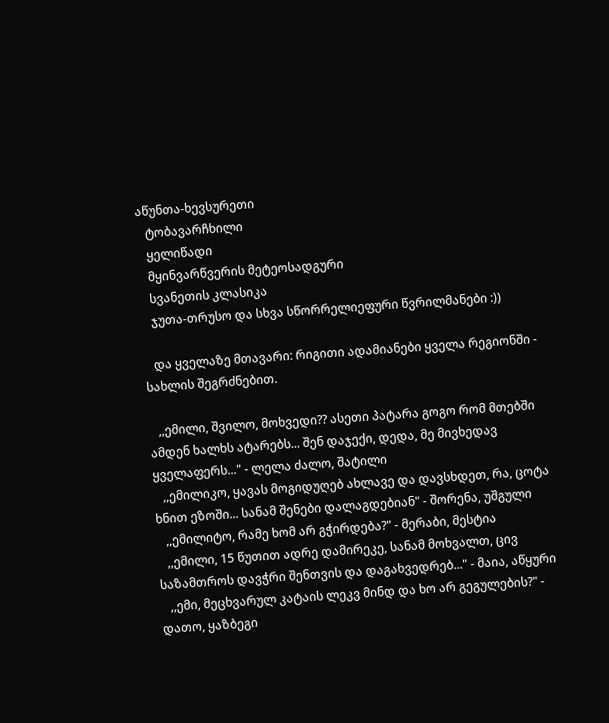აწუნთა-ხევსურეთი
   ტობავარჩხილი
   ყელიწადი
   მყინვარწვერის მეტეოსადგური
   სვანეთის კლასიკა
   ჯუთა-თრუსო და სხვა სწორრელიეფური წვრილმანები :))

   და ყველაზე მთავარი: რიგითი ადამიანები ყველა რეგიონში - სახლის შეგრძნებით.

   ,,ემილი, შვილო, მოხვედი?? ასეთი პატარა გოგო რომ მთებში ამდენ ხალხს ატარებს... შენ დაჯექი, დედა, მე მივხედავ ყველაფერს..." - ლელა ძალო, შატილი
   ,,ემილიკო, ყავას მოგიდუღებ ახლავე და დავსხდეთ, რა, ცოტა ხნით ეზოში... სანამ შენები დალაგდებიან" - შორენა, უშგული
   ,,ემილიტო, რამე ხომ არ გჭირდება?" - მერაბი, მესტია
   ,,ემილი, 15 წუთით ადრე დამირეკე, სანამ მოხვალთ, ცივ საზამთროს დავჭრი შენთვის და დაგახვედრებ..." - მაია, აწყური
   ,,ემი, მეცხვარულ კატაის ლეკვ მინდ და ხო არ გეგულების?" - დათო, ყაზბეგი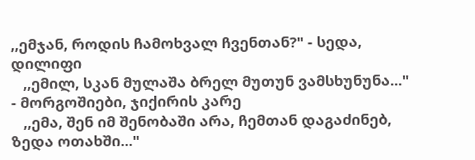,,ემჯან, როდის ჩამოხვალ ჩვენთან?" - სედა, დილიფი
   ,,ემილ, სკან მულაშა ბრელ მუთუნ ვამსხუნუნა..." - მორგოშიები, ჯიქირის კარე
   ,,ემა, შენ იმ შენობაში არა, ჩემთან დაგაძინებ, ზედა ოთახში..."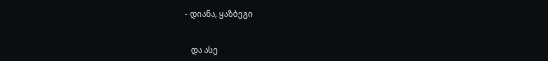- დიანა, ყაზბეგი


   და ასე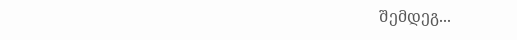შემდეგ...